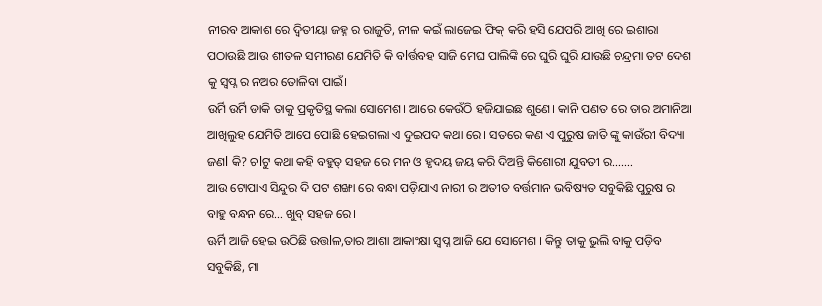ନୀରବ ଆକାଶ ରେ ଦ୍ଵିତୀୟା ଜହ୍ନ ର ରାଜୁତି, ନୀଳ କଇଁ ଲାଜେଇ ଫିକ୍ କରି ହସି ଯେପରି ଆଖି ରେ ଇଶାରା
ପଠାଉଛି ଆଉ ଶୀତଳ ସମୀରଣ ଯେମିତି କି ବlର୍ତ୍ତବହ ସାଜି ମେଘ ପାଲିଙ୍କି ରେ ଘୁରି ଘୁରି ଯାଉଛି ଚନ୍ଦ୍ରମା ତଟ ଦେଶ
କୁ ସ୍ବପ୍ନ ର ନଅର ତୋଳିବା ପାଇଁ।
ଉର୍ମି ଉର୍ମି ଡାକି ତାକୁ ପ୍ରକୃତିସ୍ଥ କଲା ସୋମେଶ। ଆରେ କେଉଁଠି ହଜିଯାଇଛ ଶୁଣେ। କାନି ପଣତ ରେ ତାର ଅମାନିଆ
ଆଖିଲୁହ ଯେମିତି ଆପେ ପୋଛି ହେଇଗଲା ଏ ଦୁଇପଦ କଥା ରେ। ସତରେ କଣ ଏ ପୁରୁଷ ଜାତି ଙ୍କୁ କାଉଁରୀ ବିଦ୍ୟା
ଜଣl କି? ଚlଟୁ କଥା କହି ବହୁତ୍ ସହଜ ରେ ମନ ଓ ହୃଦୟ ଜୟ କରି ଦିଅନ୍ତି କିଶୋରୀ ଯୁବତୀ ର…….
ଆଉ ଟୋପାଏ ସିନ୍ଦୁର ଦି ପଟ ଶଙ୍ଖା ରେ ବନ୍ଧା ପଡ଼ିଯାଏ ନାରୀ ର ଅତୀତ ବର୍ତ୍ତମାନ ଭବିଷ୍ୟତ ସବୁକିଛି ପୁରୁଷ ର
ବାହୁ ବନ୍ଧନ ରେ… ଖୁବ୍ ସହଜ ରେ।
ଊର୍ମି ଆଜି ହେଇ ଉଠିଛି ଉତ୍ତlଳ,ତାର ଆଶା ଆକାଂକ୍ଷା ସ୍ବପ୍ନ ଆଜି ଯେ ସୋମେଶ । କିନ୍ତୁ ତାକୁ ଭୁଲି ବାକୁ ପଡ଼ିବ
ସବୁକିଛି, ମା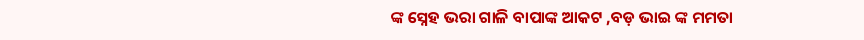ଙ୍କ ସ୍ନେହ ଭରା ଗାଳି ବାପାଙ୍କ ଆକଟ ,ବଡ଼ ଭାଇ ଙ୍କ ମମତା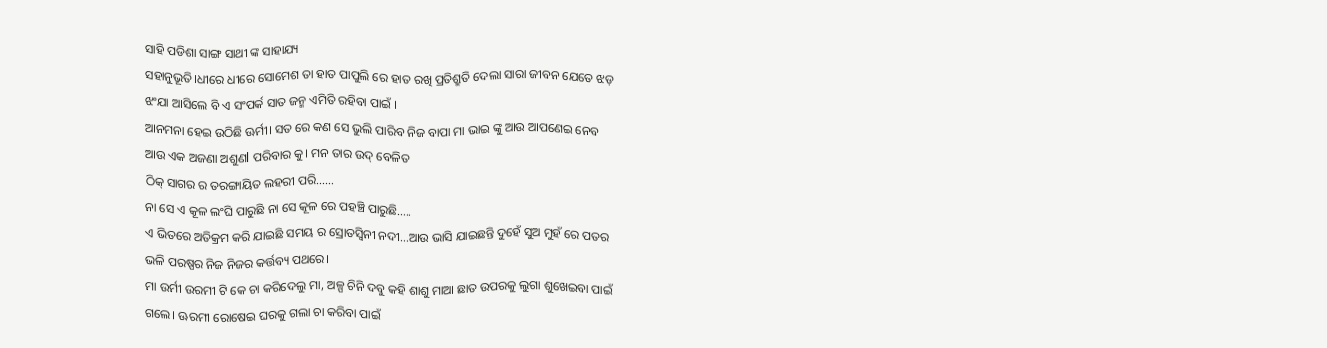ସାହି ପଡିଶା ସାଙ୍ଗ ସାଥୀ ଙ୍କ ସାହାଯ୍ୟ
ସହାନୁଭୂତି।ଧୀରେ ଧୀରେ ସୋମେଶ ତା ହାତ ପାପୁଲି ରେ ହାତ ରଖି ପ୍ରତିଶ୍ରୁତି ଦେଲା ସାରା ଜୀବନ ଯେତେ ଝଡ଼
ଝଂଯା ଆସିଲେ ବି ଏ ସଂପର୍କ ସାତ ଜନ୍ମ ଏମିତି ରହିବା ପାଇଁ ।
ଆନମନା ହେଇ ଉଠିଛି ଊର୍ମୀ। ସତ ରେ କଣ ସେ ଭୁଲି ପାରିବ ନିଜ ବାପା ମା ଭାଇ ଙ୍କୁ ଆଉ ଆପଣେଇ ନେବ
ଆଉ ଏକ ଅଜଣା ଅଶୁଣl ପରିବାର କୁ। ମନ ତାର ଉଦ୍ ବେଳିତ
ଠିକ୍ ସାଗର ର ତରଙ୍ଗାୟିତ ଲହରୀ ପରି……
ନା ସେ ଏ କୂଳ ଲଂଘି ପାରୁଛି ନା ସେ କୂଳ ରେ ପହଞ୍ଚି ପାରୁଛି…..
ଏ ଭିତରେ ଅତିକ୍ରମ କରି ଯାଇଛି ସମୟ ର ସ୍ରୋତସ୍ଵିନୀ ନଦୀ…ଆଉ ଭାସି ଯାଇଛନ୍ତି ଦୁହେଁ ସୁଅ ମୁହଁ ରେ ପତର
ଭଳି ପରଷ୍ପର ନିଜ ନିଜର କର୍ତ୍ତବ୍ୟ ପଥରେ।
ମା ଉର୍ମୀ ଉରମୀ ଟି କେ ଚା କରିଦେଲୁ ମା, ଅଳ୍ପ ଚିନି ଦବୁ କହି ଶାଶୁ ମାଆ ଛାତ ଉପରକୁ ଲୁଗା ଶୁଖେଇବା ପାଇଁ
ଗଲେ। ଊରମୀ ରୋଷେଇ ଘରକୁ ଗଲା ଚା କରିବା ପାଇଁ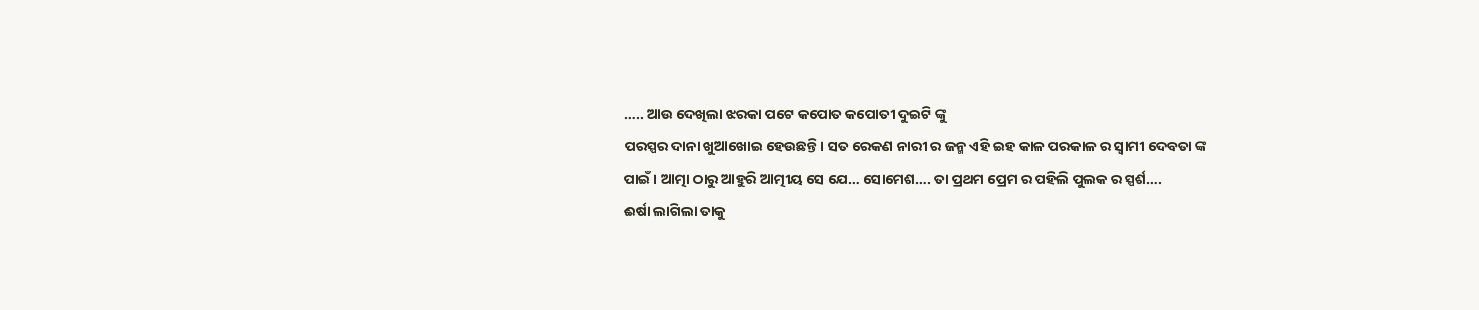….. ଆଉ ଦେଖିଲା ଝରକା ପଟେ କପୋତ କପୋତୀ ଦୁଇଟି ଙ୍କୁ
ପରସ୍ପର ଦାନା ଖୁଆଖୋଇ ହେଉଛନ୍ତି। ସତ ରେକଣ ନାରୀ ର ଜନ୍ମ ଏହି ଇହ କାଳ ପରକାଳ ର ସ୍ବାମୀ ଦେବତା ଙ୍କ
ପାଇଁ । ଆତ୍ମା ଠାରୁ ଆହୁରି ଆତ୍ମୀୟ ସେ ଯେ… ସୋମେଶ…. ତା ପ୍ରଥମ ପ୍ରେମ ର ପହିଲି ପୁଲକ ର ସ୍ପର୍ଶ….
ଈର୍ଷା ଲାଗିଲା ତାକୁ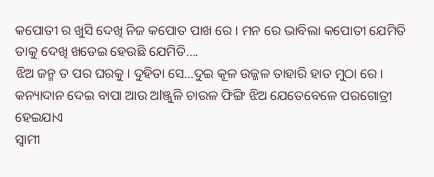କପୋତୀ ର ଖୁସି ଦେଖି ନିଜ କପୋତ ପାଖ ରେ । ମନ ରେ ଭାବିଲା କପୋତୀ ଯେମିତି
ତାକୁ ଦେଖି ଖତେଇ ହେଉଛି ଯେମିତି….
ଝିଅ ଜନ୍ମ ତ ପର ଘରକୁ। ଦୁହିତା ସେ…ଦୁଇ କୂଳ ଉଜ୍ଜଳ ତାହାରି ହାତ ମୁଠା ରେ ।
କନ୍ୟାଦାନ ଦେଇ ବାପା ଆଉ ଅlଞ୍ଜୁଳି ଚାଉଳ ଫିଙ୍ଗି ଝିଅ ଯେତେବେଳେ ପରଗୋତ୍ରୀ ହେଇଯାଏ
ସ୍ବାମୀ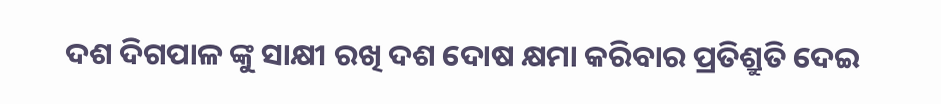ଦଶ ଦିଗପାଳ ଙ୍କୁ ସାକ୍ଷୀ ରଖି ଦଶ ଦୋଷ କ୍ଷମା କରିବାର ପ୍ରତିଶ୍ରୁତି ଦେଇ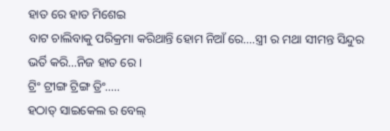ହାତ ରେ ହାତ ମିଶେଇ
ବାଟ ଚାଲିବାକୁ ପରିକ୍ରମା କରିଥାନ୍ତି ହୋମ ନିଆଁ ରେ….ସ୍ତ୍ରୀ ର ମଥା ସୀମନ୍ତ ସିନ୍ଦୁର ଭର୍ତି କରି…ନିଜ ହାତ ରେ ।
ଟ୍ରିଂ ଟ୍ରୀଙ୍ଗ ଟ୍ରିଙ୍ଗ ତ୍ରିଂ…..
ହଠାତ୍ ସାଇକେଲ ର ବେଲ୍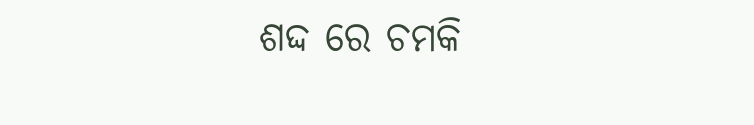ଶଦ୍ଦ ରେ ଚମକି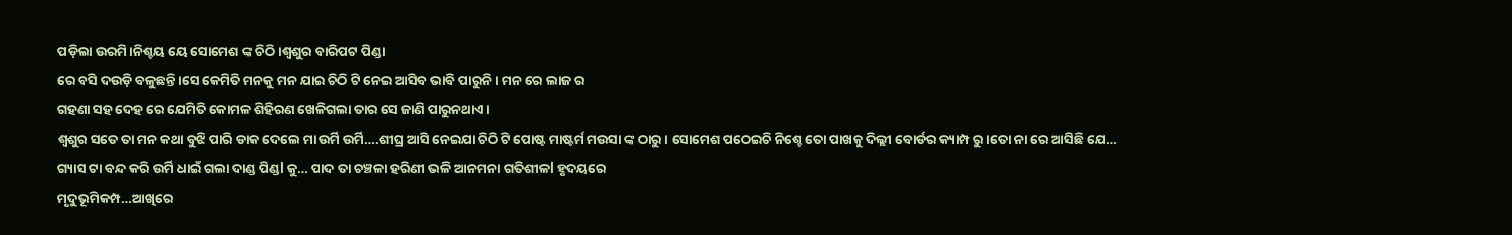ପଡ଼ିଲା ଉରମି।ନିଶ୍ଚୟ ୟେ ସୋମେଶ ଙ୍କ ଚିଠି ।ଶ୍ଵଶୁର ବାରିପଟ ପିଣ୍ଡା
ରେ ବସି ଦଉଡ଼ି ବଳୁଛନ୍ତି।ସେ କେମିତି ମନକୁ ମନ ଯାଇ ଚିଠି ଟି ନେଇ ଆସିବ ଭାବି ପାରୁନି। ମନ ରେ ଲାଜ ର
ଗହଣା ସହ ଦେହ ରେ ଯେମିତି କୋମଳ ଶିହିରଣ ଖେଳିଗଲା ତାର ସେ ଜାଣି ପାରୁନଥାଏ।
ଶ୍ଵଶୁର ସତେ ତା ମନ କଥା ବୁଝି ପାରି ଡାକ ଦେଲେ ମା ଉର୍ମି ଉର୍ମି….ଶୀଘ୍ର ଆସି ନେଇଯା ଚିଠି ଟି ପୋଷ୍ଟ ମାଷ୍ଟର୍ମ ମଉସା ଙ୍କ ଠାରୁ। ସୋମେଶ ପଠେଇଚି ନିଶ୍ଚେ ତୋ ପାଖକୁ ଦିଲ୍ଲୀ ବୋର୍ଡର କ୍ୟାମ୍ପ ରୁ।ତୋ ନା ରେ ଆସିଛି ଯେ…
ଗ୍ୟାସ ଟା ବନ୍ଦ କରି ଉର୍ମି ଧାଇଁ ଗଲା ଦାଣ୍ଡ ପିଣ୍ଡl କୁ… ପାଦ ତା ଚଞ୍ଚଳା ହରିଣୀ ଭଳି ଆନମନା ଗତିଶୀଳl ହୃଦୟରେ
ମୃଦୁଭୂମିକମ୍ପ…ଆଖିରେ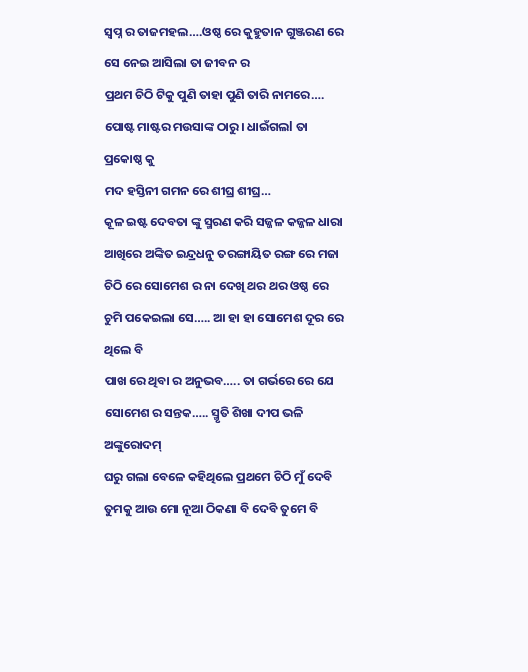ସ୍ବପ୍ନ ର ତାଜମହଲ….ଓଷ୍ଠ ରେ କୁହୁତାନ ଗୁଞ୍ଜରଣ ରେ ସେ ନେଇ ଆସିଲା ତା ଜୀବନ ର
ପ୍ରଥମ ଚିଠି ଟିକୁ ପୁଣି ତାହା ପୁଣି ତାରି ନାମରେ…. ପୋଷ୍ଟ ମାଷ୍ଟର ମଉସାଙ୍କ ଠାରୁ। ଧାଇଁଗଲl ତା ପ୍ରକୋଷ୍ଠ କୁ
ମଦ ହସ୍ତିନୀ ଗମନ ରେ ଶୀଘ୍ର ଶୀଘ୍ର…
କୂଳ ଇଷ୍ଟ ଦେବତା ଙ୍କୁ ସ୍ମରଣ କରି ସଜ୍ଜଳ କଜ୍ଜଳ ଧାରା ଆଖିରେ ଅଙ୍କିତ ଇନ୍ଦ୍ରଧନୁ ତରଙ୍ଗାୟିତ ରଙ୍ଗ ରେ ମଜା
ଚିଠି ରେ ସୋମେଶ ର ନା ଦେଖି ଥର ଥର ଓଷ୍ଠ ରେ ଚୁମି ପକେଇଲା ସେ….. ଆ ହା ହା ସୋମେଶ ଦୂର ରେ ଥିଲେ ବି
ପାଖ ରେ ଥିବା ର ଅନୁଭବ….. ତା ଗର୍ଭରେ ରେ ଯେ ସୋମେଶ ର ସନ୍ତକ….. ସ୍ମୃତି ଶିଖା ଦୀପ ଭଳି ଅଙ୍କୁରୋଦମ୍
ଘରୁ ଗଲା ବେଳେ କହିଥିଲେ ପ୍ରଥମେ ଚିଠି ମୁଁ ଦେବି ତୁମକୁ ଆଉ ମୋ ନୂଆ ଠିକଣା ବି ଦେବି ତୁମେ ବି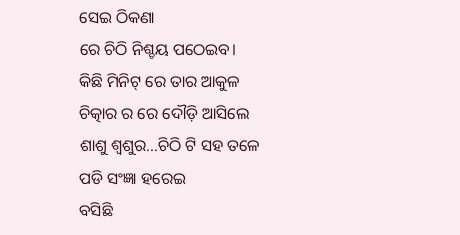ସେଇ ଠିକଣା
ରେ ଚିଠି ନିଶ୍ଚୟ ପଠେଇବ।
କିଛି ମିନିଟ୍ ରେ ତାର ଆକୁଳ ଚିତ୍କାର ର ରେ ଦୌଡ଼ି ଆସିଲେ ଶାଶୁ ଶ୍ୱଶୁର…ଚିଠି ଟି ସହ ତଳେ ପଡି ସଂଜ୍ଞା ହରେଇ
ବସିଛି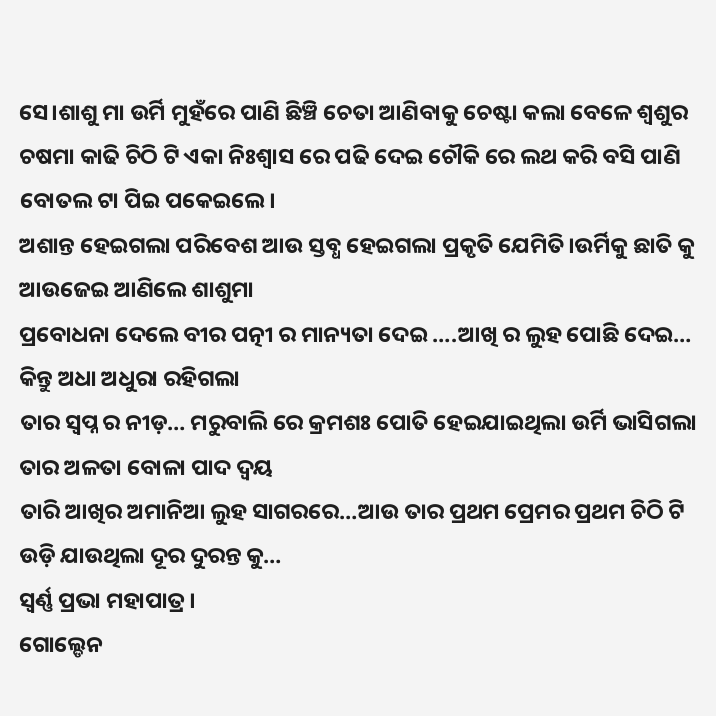ସେ।ଶାଶୁ ମା ଉର୍ମି ମୁହଁରେ ପାଣି ଛିଞ୍ଚି ଚେତା ଆଣିବାକୁ ଚେଷ୍ଟା କଲା ବେଳେ ଶ୍ଵଶୁର ଚଷମା କାଢି ଚିଠି ଟି ଏକା ନିଃଶ୍ୱାସ ରେ ପଢି ଦେଇ ଚୌକି ରେ ଲଥ କରି ବସି ପାଣି ବୋତଲ ଟା ପିଇ ପକେଇଲେ।
ଅଶାନ୍ତ ହେଇଗଲା ପରିବେଶ ଆଉ ସ୍ତବ୍ଧ ହେଇଗଲା ପ୍ରକୃତି ଯେମିତି।ଉର୍ମିକୁ ଛାତି କୁ ଆଉଜେଇ ଆଣିଲେ ଶାଶୁମା
ପ୍ରବୋଧନା ଦେଲେ ବୀର ପତ୍ନୀ ର ମାନ୍ୟତା ଦେଇ ….ଆଖି ର ଲୁହ ପୋଛି ଦେଇ… କିନ୍ତୁ ଅଧା ଅଧୁରା ରହିଗଲା
ତାର ସ୍ବପ୍ନ ର ନୀଡ଼… ମରୁବାଲି ରେ କ୍ରମଶଃ ପୋତି ହେଇଯାଇଥିଲା ଉର୍ମି ଭାସିଗଲା ତାର ଅଳତା ବୋଳା ପାଦ ଦ୍ବୟ
ତାରି ଆଖିର ଅମାନିଆ ଲୁହ ସାଗରରେ…ଆଉ ତାର ପ୍ରଥମ ପ୍ରେମର ପ୍ରଥମ ଚିଠି ଟି ଉଡ଼ି ଯାଉଥିଲା ଦୂର ଦୁରନ୍ତ କୁ…
ସ୍ୱର୍ଣ୍ଣ ପ୍ରଭା ମହାପାତ୍ର।
ଗୋଲ୍ଡେନ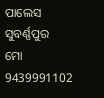ପାଲେସ
ସୁବର୍ଣ୍ଣପୁର
ମୋ 9439991102